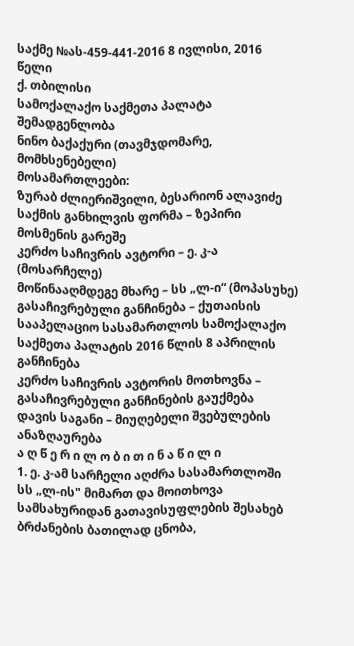საქმე №ას-459-441-2016 8 ივლისი, 2016 წელი
ქ. თბილისი
სამოქალაქო საქმეთა პალატა
შემადგენლობა
ნინო ბაქაქური (თავმჯდომარე, მომხსენებელი)
მოსამართლეები:
ზურაბ ძლიერიშვილი, ბესარიონ ალავიძე
საქმის განხილვის ფორმა – ზეპირი მოსმენის გარეშე
კერძო საჩივრის ავტორი – ე. კ-ა (მოსარჩელე)
მოწინააღმდეგე მხარე – სს „ლ-ი“ (მოპასუხე)
გასაჩივრებული განჩინება – ქუთაისის სააპელაციო სასამართლოს სამოქალაქო საქმეთა პალატის 2016 წლის 8 აპრილის განჩინება
კერძო საჩივრის ავტორის მოთხოვნა – გასაჩივრებული განჩინების გაუქმება
დავის საგანი – მიუღებელი შვებულების ანაზღაურება
ა ღ წ ე რ ი ლ ო ბ ი თ ი ნ ა წ ი ლ ი
1. ე. კ-ამ სარჩელი აღძრა სასამართლოში სს „ლ-ის" მიმართ და მოითხოვა სამსახურიდან გათავისუფლების შესახებ ბრძანების ბათილად ცნობა,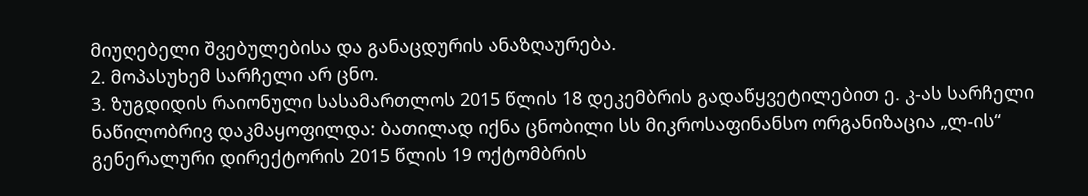მიუღებელი შვებულებისა და განაცდურის ანაზღაურება.
2. მოპასუხემ სარჩელი არ ცნო.
3. ზუგდიდის რაიონული სასამართლოს 2015 წლის 18 დეკემბრის გადაწყვეტილებით ე. კ-ას სარჩელი ნაწილობრივ დაკმაყოფილდა: ბათილად იქნა ცნობილი სს მიკროსაფინანსო ორგანიზაცია „ლ-ის“ გენერალური დირექტორის 2015 წლის 19 ოქტომბრის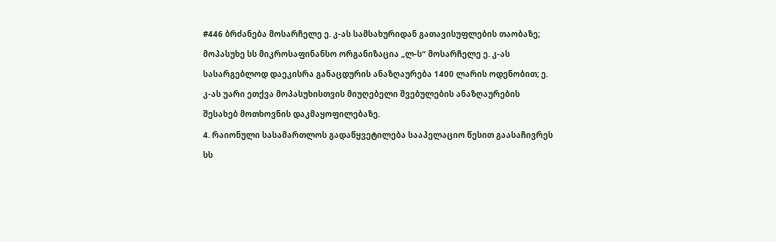#446 ბრძანება მოსარჩელე ე. კ-ას სამსახურიდან გათავისუფლების თაობაზე; მოპასუხე სს მიკროსაფინანსო ორგანიზაცია „ლ-ს“ მოსარჩელე ე. კ-ას სასარგებლოდ დაეკისრა განაცდურის ანაზღაურება 1400 ლარის ოდენობით; ე. კ-ას უარი ეთქვა მოპასუხისთვის მიუღებელი შვებულების ანაზღაურების შესახებ მოთხოვნის დაკმაყოფილებაზე.
4. რაიონული სასამართლოს გადაწყვეტილება სააპელაციო წესით გაასაჩივრეს სს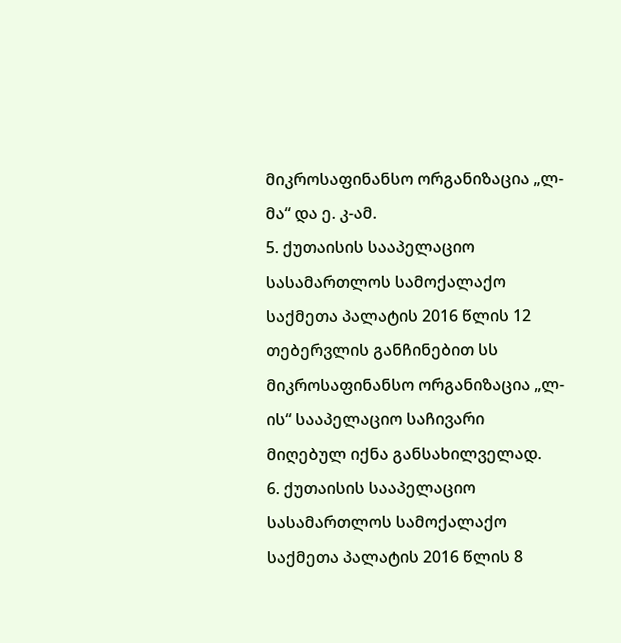მიკროსაფინანსო ორგანიზაცია „ლ-მა“ და ე. კ-ამ.
5. ქუთაისის სააპელაციო სასამართლოს სამოქალაქო საქმეთა პალატის 2016 წლის 12 თებერვლის განჩინებით სს მიკროსაფინანსო ორგანიზაცია „ლ-ის“ სააპელაციო საჩივარი მიღებულ იქნა განსახილველად.
6. ქუთაისის სააპელაციო სასამართლოს სამოქალაქო საქმეთა პალატის 2016 წლის 8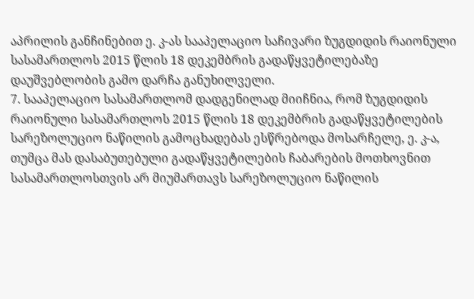აპრილის განჩინებით ე. კ-ას სააპელაციო საჩივარი ზუგდიდის რაიონული სასამართლოს 2015 წლის 18 დეკემბრის გადაწყვეტილებაზე დაუშვებლობის გამო დარჩა განუხილველი.
7. სააპელაციო სასამართლომ დადგენილად მიიჩნია, რომ ზუგდიდის რაიონული სასამართლოს 2015 წლის 18 დეკემბრის გადაწყვეტილების სარეზოლუციო ნაწილის გამოცხადებას ესწრებოდა მოსარჩელე, ე. კ-ა, თუმცა მას დასაბუთებული გადაწყვეტილების ჩაბარების მოთხოვნით სასამართლოსთვის არ მიუმართავს სარეზოლუციო ნაწილის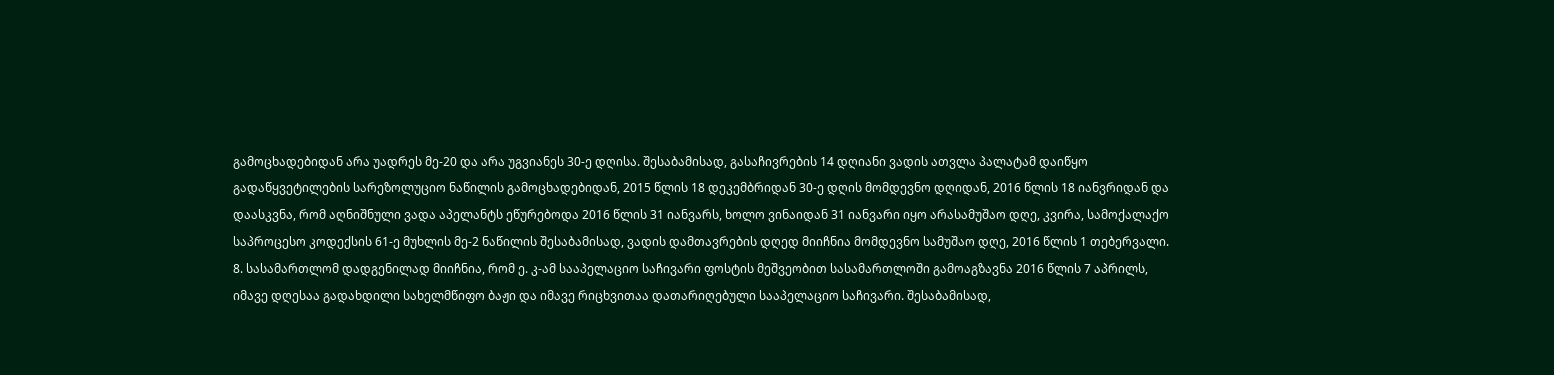გამოცხადებიდან არა უადრეს მე-20 და არა უგვიანეს 30-ე დღისა. შესაბამისად, გასაჩივრების 14 დღიანი ვადის ათვლა პალატამ დაიწყო გადაწყვეტილების სარეზოლუციო ნაწილის გამოცხადებიდან, 2015 წლის 18 დეკემბრიდან 30-ე დღის მომდევნო დღიდან, 2016 წლის 18 იანვრიდან და დაასკვნა, რომ აღნიშნული ვადა აპელანტს ეწურებოდა 2016 წლის 31 იანვარს, ხოლო ვინაიდან 31 იანვარი იყო არასამუშაო დღე, კვირა, სამოქალაქო საპროცესო კოდექსის 61-ე მუხლის მე-2 ნაწილის შესაბამისად, ვადის დამთავრების დღედ მიიჩნია მომდევნო სამუშაო დღე, 2016 წლის 1 თებერვალი.
8. სასამართლომ დადგენილად მიიჩნია, რომ ე. კ-ამ სააპელაციო საჩივარი ფოსტის მეშვეობით სასამართლოში გამოაგზავნა 2016 წლის 7 აპრილს, იმავე დღესაა გადახდილი სახელმწიფო ბაჟი და იმავე რიცხვითაა დათარიღებული სააპელაციო საჩივარი. შესაბამისად,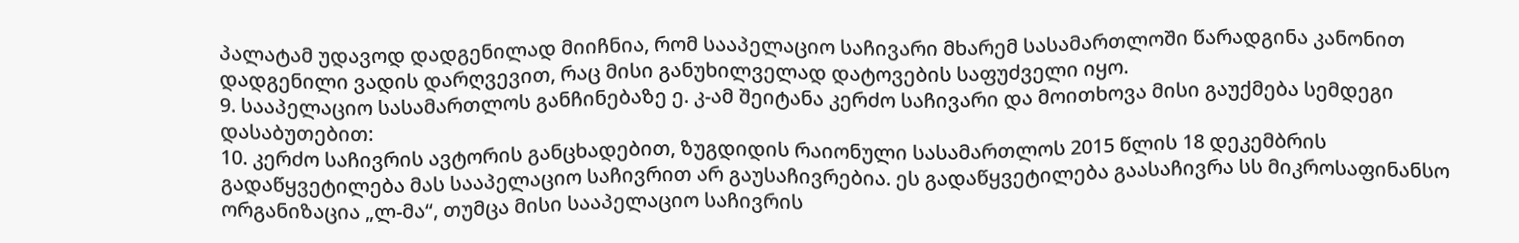პალატამ უდავოდ დადგენილად მიიჩნია, რომ სააპელაციო საჩივარი მხარემ სასამართლოში წარადგინა კანონით დადგენილი ვადის დარღვევით, რაც მისი განუხილველად დატოვების საფუძველი იყო.
9. სააპელაციო სასამართლოს განჩინებაზე ე. კ-ამ შეიტანა კერძო საჩივარი და მოითხოვა მისი გაუქმება სემდეგი დასაბუთებით:
10. კერძო საჩივრის ავტორის განცხადებით, ზუგდიდის რაიონული სასამართლოს 2015 წლის 18 დეკემბრის გადაწყვეტილება მას სააპელაციო საჩივრით არ გაუსაჩივრებია. ეს გადაწყვეტილება გაასაჩივრა სს მიკროსაფინანსო ორგანიზაცია „ლ-მა“, თუმცა მისი სააპელაციო საჩივრის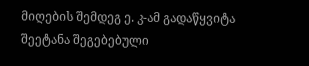მიღების შემდეგ ე. კ-ამ გადაწყვიტა შეეტანა შეგებებული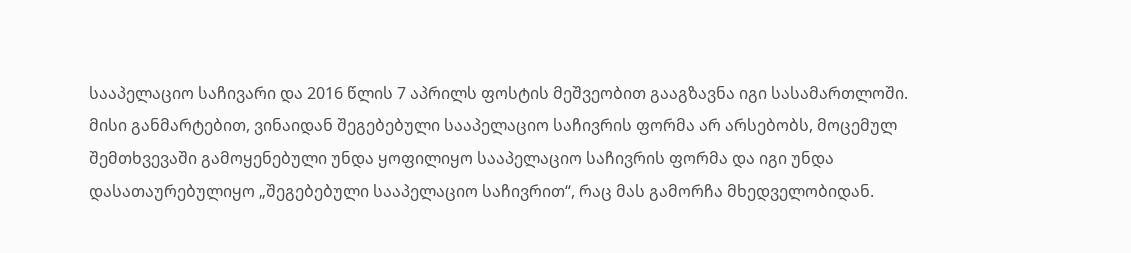სააპელაციო საჩივარი და 2016 წლის 7 აპრილს ფოსტის მეშვეობით გააგზავნა იგი სასამართლოში. მისი განმარტებით, ვინაიდან შეგებებული სააპელაციო საჩივრის ფორმა არ არსებობს, მოცემულ შემთხვევაში გამოყენებული უნდა ყოფილიყო სააპელაციო საჩივრის ფორმა და იგი უნდა დასათაურებულიყო „შეგებებული სააპელაციო საჩივრით“, რაც მას გამორჩა მხედველობიდან.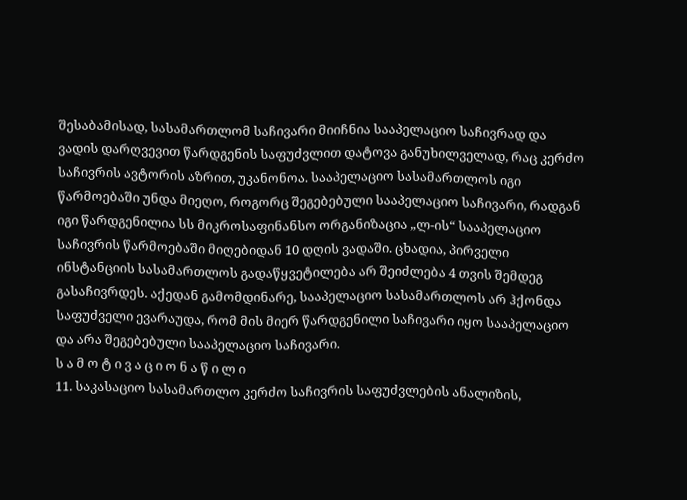შესაბამისად, სასამართლომ საჩივარი მიიჩნია სააპელაციო საჩივრად და ვადის დარღვევით წარდგენის საფუძვლით დატოვა განუხილველად, რაც კერძო საჩივრის ავტორის აზრით, უკანონოა. სააპელაციო სასამართლოს იგი წარმოებაში უნდა მიეღო, როგორც შეგებებული სააპელაციო საჩივარი, რადგან იგი წარდგენილია სს მიკროსაფინანსო ორგანიზაცია „ლ-ის“ სააპელაციო საჩივრის წარმოებაში მიღებიდან 10 დღის ვადაში. ცხადია, პირველი ინსტანციის სასამართლოს გადაწყვეტილება არ შეიძლება 4 თვის შემდეგ გასაჩივრდეს. აქედან გამომდინარე, სააპელაციო სასამართლოს არ ჰქონდა საფუძველი ევარაუდა, რომ მის მიერ წარდგენილი საჩივარი იყო სააპელაციო და არა შეგებებული სააპელაციო საჩივარი.
ს ა მ ო ტ ი ვ ა ც ი ო ნ ა წ ი ლ ი
11. საკასაციო სასამართლო კერძო საჩივრის საფუძვლების ანალიზის,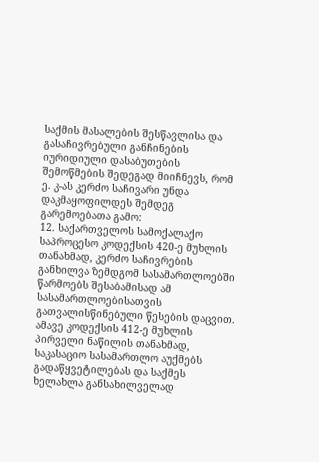საქმის მასალების შესწავლისა და გასაჩივრებული განჩინების იურიდიული დასაბუთების შემოწმების შედეგად მიიჩნევს, რომ ე. კ-ას კერძო საჩივარი უნდა დაკმაყოფილდეს შემდეგ გარემოებათა გამო:
12. საქართველოს სამოქალაქო საპროცესო კოდექსის 420-ე მუხლის თანახმად, კერძო საჩივრების განხილვა ზემდგომ სასამართლოებში წარმოებს შესაბამისად ამ სასამართლოებისათვის გათვალისწინებული წესების დაცვით. ამავე კოდექსის 412-ე მუხლის პირველი ნაწილის თანახმად, საკასაციო სასამართლო აუქმებს გადაწყვეტილებას და საქმეს ხელახლა განსახილველად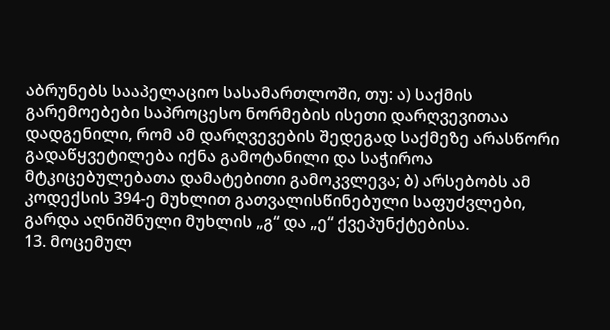აბრუნებს სააპელაციო სასამართლოში, თუ: ა) საქმის გარემოებები საპროცესო ნორმების ისეთი დარღვევითაა დადგენილი, რომ ამ დარღვევების შედეგად საქმეზე არასწორი გადაწყვეტილება იქნა გამოტანილი და საჭიროა მტკიცებულებათა დამატებითი გამოკვლევა; ბ) არსებობს ამ კოდექსის 394-ე მუხლით გათვალისწინებული საფუძვლები, გარდა აღნიშნული მუხლის „გ“ და „ე“ ქვეპუნქტებისა.
13. მოცემულ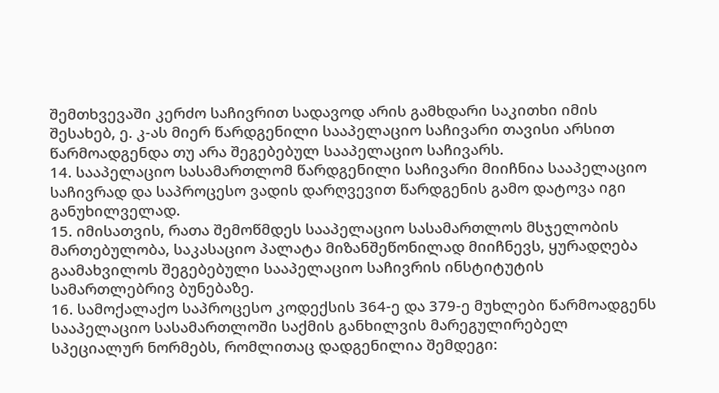შემთხვევაში კერძო საჩივრით სადავოდ არის გამხდარი საკითხი იმის შესახებ, ე. კ-ას მიერ წარდგენილი სააპელაციო საჩივარი თავისი არსით წარმოადგენდა თუ არა შეგებებულ სააპელაციო საჩივარს.
14. სააპელაციო სასამართლომ წარდგენილი საჩივარი მიიჩნია სააპელაციო საჩივრად და საპროცესო ვადის დარღვევით წარდგენის გამო დატოვა იგი განუხილველად.
15. იმისათვის, რათა შემოწმდეს სააპელაციო სასამართლოს მსჯელობის მართებულობა, საკასაციო პალატა მიზანშეწონილად მიიჩნევს, ყურადღება გაამახვილოს შეგებებული სააპელაციო საჩივრის ინსტიტუტის სამართლებრივ ბუნებაზე.
16. სამოქალაქო საპროცესო კოდექსის 364-ე და 379-ე მუხლები წარმოადგენს სააპელაციო სასამართლოში საქმის განხილვის მარეგულირებელ სპეციალურ ნორმებს, რომლითაც დადგენილია შემდეგი: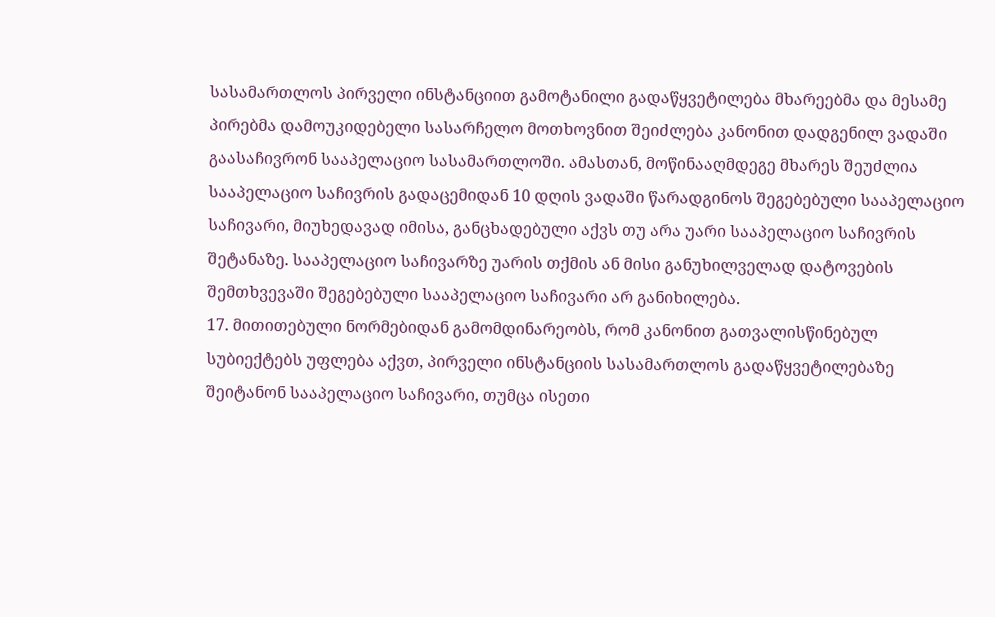სასამართლოს პირველი ინსტანციით გამოტანილი გადაწყვეტილება მხარეებმა და მესამე პირებმა დამოუკიდებელი სასარჩელო მოთხოვნით შეიძლება კანონით დადგენილ ვადაში გაასაჩივრონ სააპელაციო სასამართლოში. ამასთან, მოწინააღმდეგე მხარეს შეუძლია სააპელაციო საჩივრის გადაცემიდან 10 დღის ვადაში წარადგინოს შეგებებული სააპელაციო საჩივარი, მიუხედავად იმისა, განცხადებული აქვს თუ არა უარი სააპელაციო საჩივრის შეტანაზე. სააპელაციო საჩივარზე უარის თქმის ან მისი განუხილველად დატოვების შემთხვევაში შეგებებული სააპელაციო საჩივარი არ განიხილება.
17. მითითებული ნორმებიდან გამომდინარეობს, რომ კანონით გათვალისწინებულ სუბიექტებს უფლება აქვთ, პირველი ინსტანციის სასამართლოს გადაწყვეტილებაზე შეიტანონ სააპელაციო საჩივარი, თუმცა ისეთი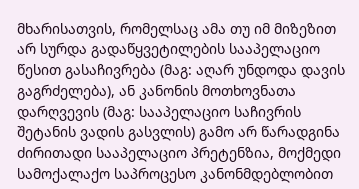მხარისათვის, რომელსაც ამა თუ იმ მიზეზით არ სურდა გადაწყვეტილების სააპელაციო წესით გასაჩივრება (მაგ: აღარ უნდოდა დავის გაგრძელება), ან კანონის მოთხოვნათა დარღვევის (მაგ: სააპელაციო საჩივრის შეტანის ვადის გასვლის) გამო არ წარადგინა ძირითადი სააპელაციო პრეტენზია, მოქმედი სამოქალაქო საპროცესო კანონმდებლობით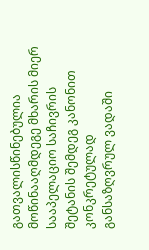გათვალისწინებულია მოწინააღმდეგე მხარის მიერ სააპელაციო საჩივრის შეტანის შემდეგ კანონით კონკრეტულად განსაზღვრულ ვადაში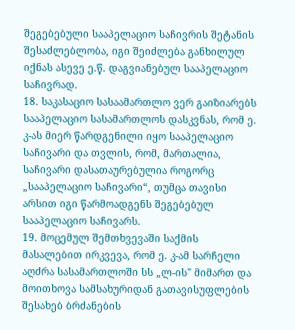შეგებებული სააპელაციო საჩივრის შეტანის შესაძლებლობა, იგი შეიძლება განხილულ იქნას ასევე ე.წ. დაგვიანებულ სააპელაციო საჩივრად.
18. საკასაციო სასაამართლო ვერ გაიზიარებს სააპელაციო სასამართლოს დასკვნას, რომ ე. კ-ას მიერ წარდგენილი იყო სააპელაციო საჩივარი და თვლის, რომ, მართალია, საჩივარი დასათაურებულია როგორც „სააპელაციო საჩივარი“, თუმცა თავისი არსით იგი წარმოადგენს შეგებებულ სააპელაციო საჩივარს.
19. მოცემულ შემთხვევაში საქმის მასალებით ირკვევა, რომ ე. კ-ამ სარჩელი აღძრა სასამართლოში სს „ლ-ის" მიმართ და მოითხოვა სამსახურიდან გათავისუფლების შესახებ ბრძანების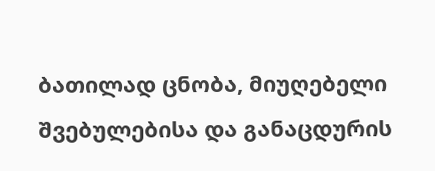ბათილად ცნობა, მიუღებელი შვებულებისა და განაცდურის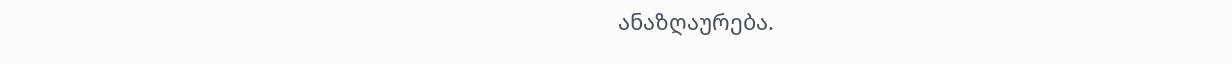ანაზღაურება.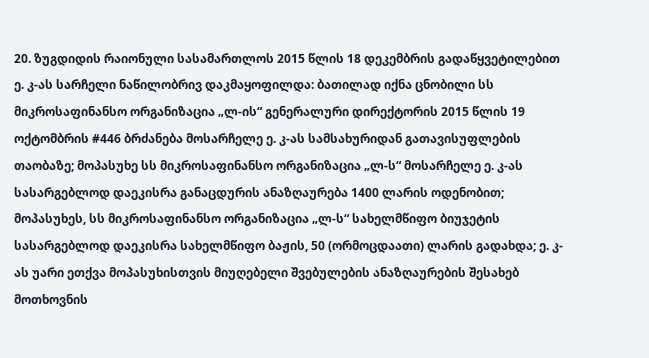20. ზუგდიდის რაიონული სასამართლოს 2015 წლის 18 დეკემბრის გადაწყვეტილებით ე. კ-ას სარჩელი ნაწილობრივ დაკმაყოფილდა: ბათილად იქნა ცნობილი სს მიკროსაფინანსო ორგანიზაცია „ლ-ის“ გენერალური დირექტორის 2015 წლის 19 ოქტომბრის #446 ბრძანება მოსარჩელე ე. კ-ას სამსახურიდან გათავისუფლების თაობაზე; მოპასუხე სს მიკროსაფინანსო ორგანიზაცია „ლ-ს“ მოსარჩელე ე. კ-ას სასარგებლოდ დაეკისრა განაცდურის ანაზღაურება 1400 ლარის ოდენობით; მოპასუხეს, სს მიკროსაფინანსო ორგანიზაცია „ლ-ს“ სახელმწიფო ბიუჯეტის სასარგებლოდ დაეკისრა სახელმწიფო ბაჟის, 50 (ორმოცდაათი) ლარის გადახდა; ე. კ-ას უარი ეთქვა მოპასუხისთვის მიუღებელი შვებულების ანაზღაურების შესახებ მოთხოვნის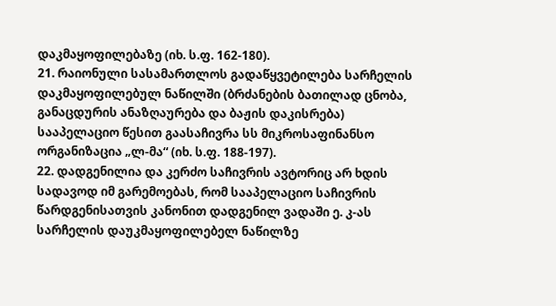დაკმაყოფილებაზე (იხ. ს.ფ. 162-180).
21. რაიონული სასამართლოს გადაწყვეტილება სარჩელის დაკმაყოფილებულ ნაწილში (ბრძანების ბათილად ცნობა, განაცდურის ანაზღაურება და ბაჟის დაკისრება) სააპელაციო წესით გაასაჩივრა სს მიკროსაფინანსო ორგანიზაცია „ლ-მა“ (იხ. ს.ფ. 188-197).
22. დადგენილია და კერძო საჩივრის ავტორიც არ ხდის სადავოდ იმ გარემოებას, რომ სააპელაციო საჩივრის წარდგენისათვის კანონით დადგენილ ვადაში ე. კ-ას სარჩელის დაუკმაყოფილებელ ნაწილზე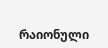რაიონული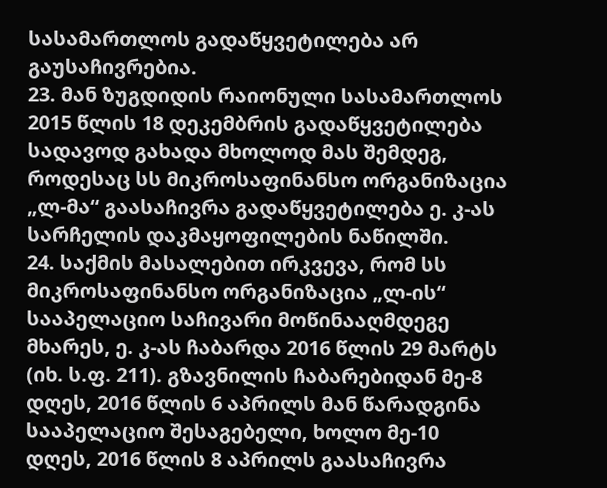სასამართლოს გადაწყვეტილება არ გაუსაჩივრებია.
23. მან ზუგდიდის რაიონული სასამართლოს 2015 წლის 18 დეკემბრის გადაწყვეტილება სადავოდ გახადა მხოლოდ მას შემდეგ, როდესაც სს მიკროსაფინანსო ორგანიზაცია „ლ-მა“ გაასაჩივრა გადაწყვეტილება ე. კ-ას სარჩელის დაკმაყოფილების ნაწილში.
24. საქმის მასალებით ირკვევა, რომ სს მიკროსაფინანსო ორგანიზაცია „ლ-ის“ სააპელაციო საჩივარი მოწინააღმდეგე მხარეს, ე. კ-ას ჩაბარდა 2016 წლის 29 მარტს (იხ. ს.ფ. 211). გზავნილის ჩაბარებიდან მე-8 დღეს, 2016 წლის 6 აპრილს მან წარადგინა სააპელაციო შესაგებელი, ხოლო მე-10 დღეს, 2016 წლის 8 აპრილს გაასაჩივრა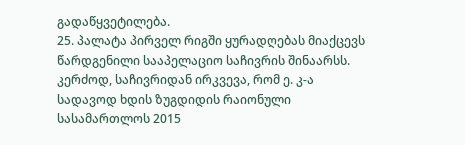გადაწყვეტილება.
25. პალატა პირველ რიგში ყურადღებას მიაქცევს წარდგენილი სააპელაციო საჩივრის შინაარსს. კერძოდ, საჩივრიდან ირკვევა, რომ ე. კ-ა სადავოდ ხდის ზუგდიდის რაიონული სასამართლოს 2015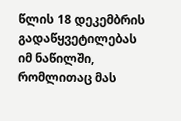წლის 18 დეკემბრის გადაწყვეტილებას იმ ნაწილში, რომლითაც მას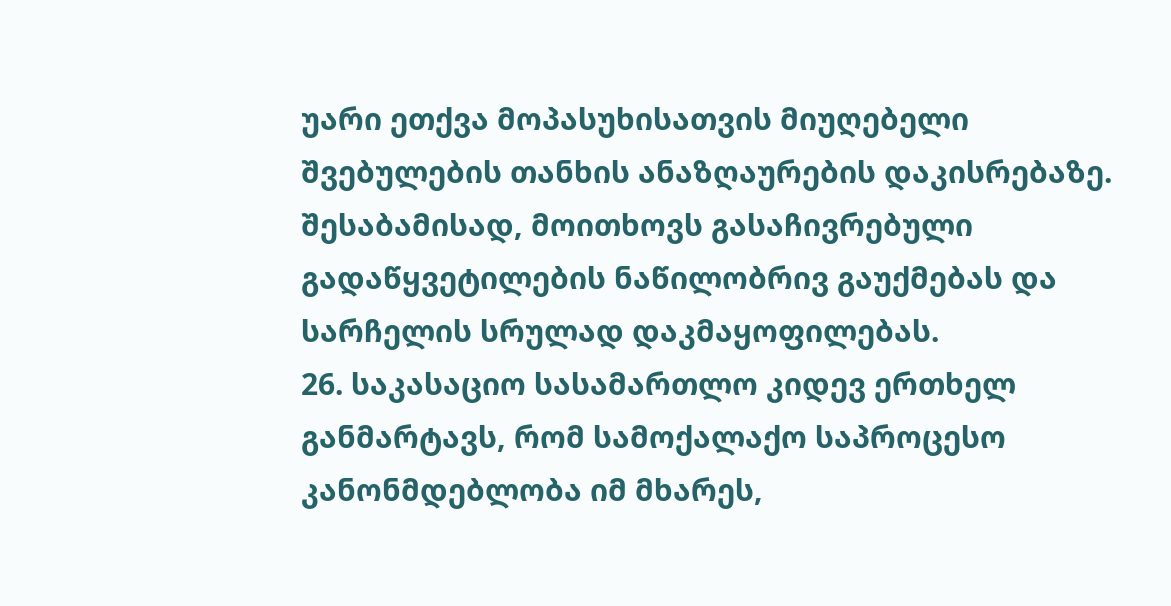უარი ეთქვა მოპასუხისათვის მიუღებელი შვებულების თანხის ანაზღაურების დაკისრებაზე. შესაბამისად, მოითხოვს გასაჩივრებული გადაწყვეტილების ნაწილობრივ გაუქმებას და სარჩელის სრულად დაკმაყოფილებას.
26. საკასაციო სასამართლო კიდევ ერთხელ განმარტავს, რომ სამოქალაქო საპროცესო კანონმდებლობა იმ მხარეს,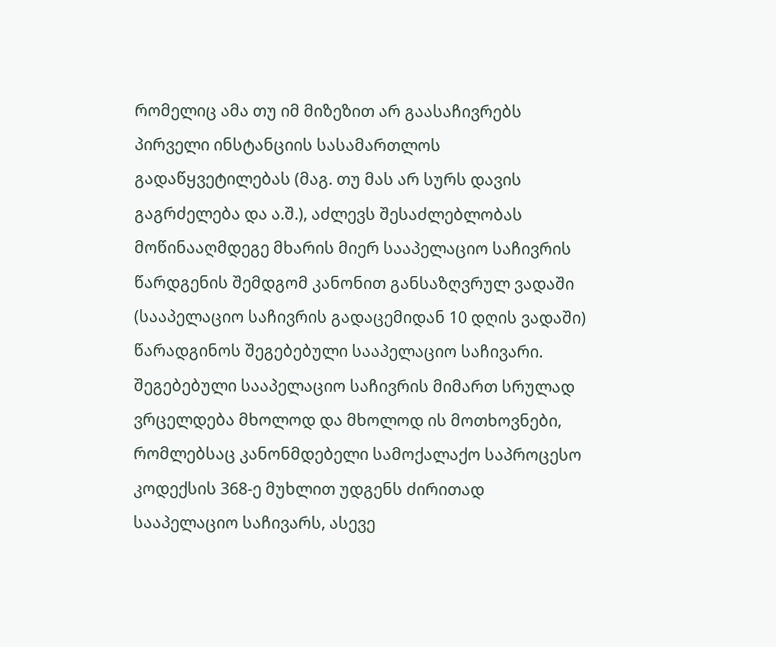რომელიც ამა თუ იმ მიზეზით არ გაასაჩივრებს პირველი ინსტანციის სასამართლოს გადაწყვეტილებას (მაგ. თუ მას არ სურს დავის გაგრძელება და ა.შ.), აძლევს შესაძლებლობას მოწინააღმდეგე მხარის მიერ სააპელაციო საჩივრის წარდგენის შემდგომ კანონით განსაზღვრულ ვადაში (სააპელაციო საჩივრის გადაცემიდან 10 დღის ვადაში) წარადგინოს შეგებებული სააპელაციო საჩივარი. შეგებებული სააპელაციო საჩივრის მიმართ სრულად ვრცელდება მხოლოდ და მხოლოდ ის მოთხოვნები, რომლებსაც კანონმდებელი სამოქალაქო საპროცესო კოდექსის 368-ე მუხლით უდგენს ძირითად სააპელაციო საჩივარს, ასევე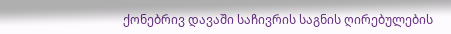ქონებრივ დავაში საჩივრის საგნის ღირებულების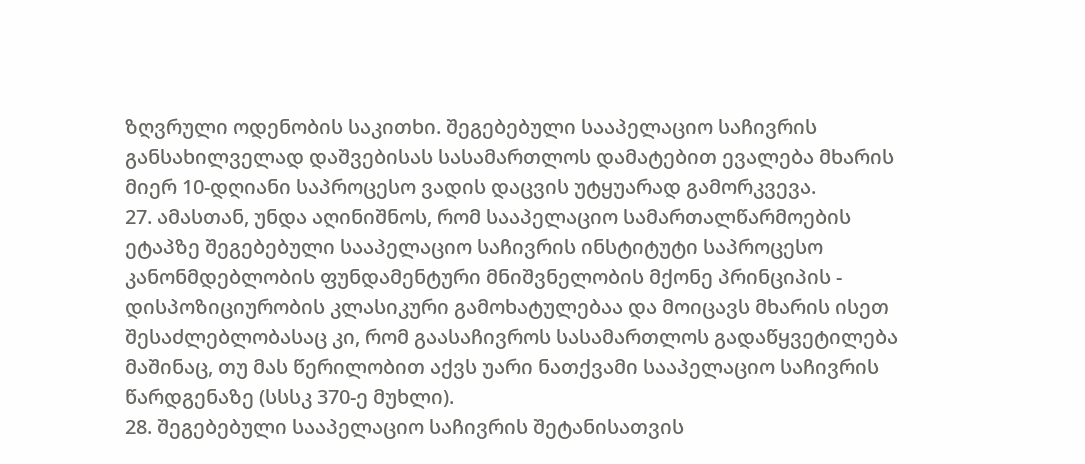ზღვრული ოდენობის საკითხი. შეგებებული სააპელაციო საჩივრის განსახილველად დაშვებისას სასამართლოს დამატებით ევალება მხარის მიერ 10-დღიანი საპროცესო ვადის დაცვის უტყუარად გამორკვევა.
27. ამასთან, უნდა აღინიშნოს, რომ სააპელაციო სამართალწარმოების ეტაპზე შეგებებული სააპელაციო საჩივრის ინსტიტუტი საპროცესო კანონმდებლობის ფუნდამენტური მნიშვნელობის მქონე პრინციპის - დისპოზიციურობის კლასიკური გამოხატულებაა და მოიცავს მხარის ისეთ შესაძლებლობასაც კი, რომ გაასაჩივროს სასამართლოს გადაწყვეტილება მაშინაც, თუ მას წერილობით აქვს უარი ნათქვამი სააპელაციო საჩივრის წარდგენაზე (სსსკ 370-ე მუხლი).
28. შეგებებული სააპელაციო საჩივრის შეტანისათვის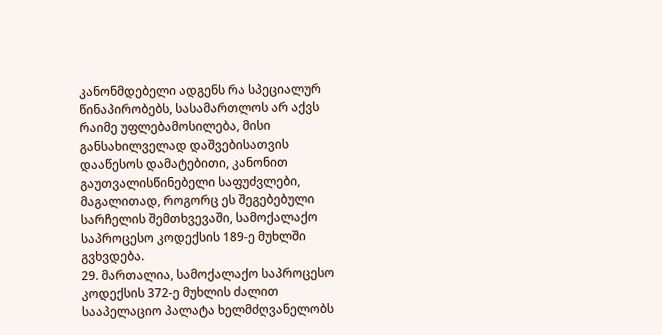კანონმდებელი ადგენს რა სპეციალურ წინაპირობებს, სასამართლოს არ აქვს რაიმე უფლებამოსილება, მისი განსახილველად დაშვებისათვის დააწესოს დამატებითი, კანონით გაუთვალისწინებელი საფუძვლები, მაგალითად, როგორც ეს შეგებებული სარჩელის შემთხვევაში, სამოქალაქო საპროცესო კოდექსის 189-ე მუხლში გვხვდება.
29. მართალია, სამოქალაქო საპროცესო კოდექსის 372-ე მუხლის ძალით სააპელაციო პალატა ხელმძღვანელობს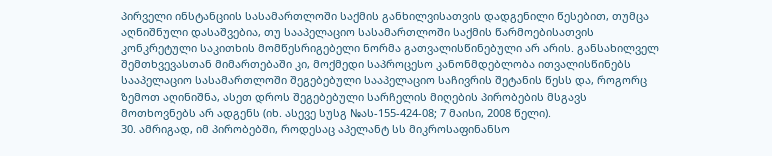პირველი ინსტანციის სასამართლოში საქმის განხილვისათვის დადგენილი წესებით, თუმცა აღნიშნული დასაშვებია, თუ სააპელაციო სასამართლოში საქმის წარმოებისათვის კონკრეტული საკითხის მომწესრიგებელი ნორმა გათვალისწინებული არ არის. განსახილველ შემთხვევასთან მიმართებაში კი, მოქმედი საპროცესო კანონმდებლობა ითვალისწინებს სააპელაციო სასამართლოში შეგებებული სააპელაციო საჩივრის შეტანის წესს და, როგორც ზემოთ აღინიშნა, ასეთ დროს შეგებებული სარჩელის მიღების პირობების მსგავს მოთხოვნებს არ ადგენს (იხ. ასევე სუსგ №ას-155-424-08; 7 მაისი, 2008 წელი).
30. ამრიგად, იმ პირობებში, როდესაც აპელანტ სს მიკროსაფინანსო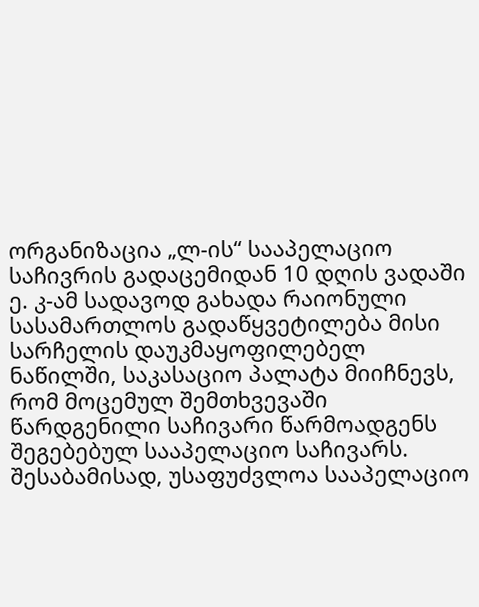ორგანიზაცია „ლ-ის“ სააპელაციო საჩივრის გადაცემიდან 10 დღის ვადაში ე. კ-ამ სადავოდ გახადა რაიონული სასამართლოს გადაწყვეტილება მისი სარჩელის დაუკმაყოფილებელ ნაწილში, საკასაციო პალატა მიიჩნევს, რომ მოცემულ შემთხვევაში წარდგენილი საჩივარი წარმოადგენს შეგებებულ სააპელაციო საჩივარს. შესაბამისად, უსაფუძვლოა სააპელაციო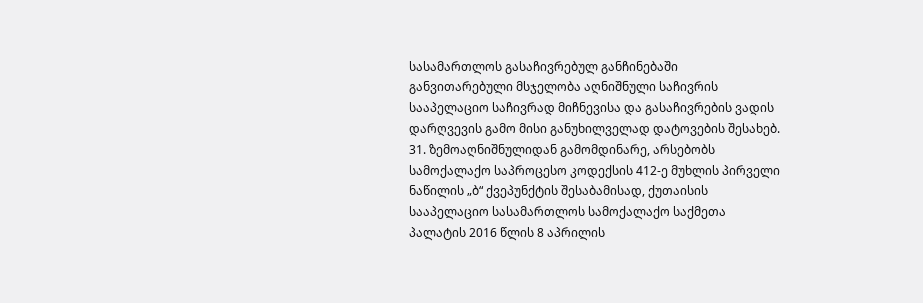სასამართლოს გასაჩივრებულ განჩინებაში განვითარებული მსჯელობა აღნიშნული საჩივრის სააპელაციო საჩივრად მიჩნევისა და გასაჩივრების ვადის დარღვევის გამო მისი განუხილველად დატოვების შესახებ.
31. ზემოაღნიშნულიდან გამომდინარე, არსებობს სამოქალაქო საპროცესო კოდექსის 412-ე მუხლის პირველი ნაწილის „ბ“ ქვეპუნქტის შესაბამისად, ქუთაისის სააპელაციო სასამართლოს სამოქალაქო საქმეთა პალატის 2016 წლის 8 აპრილის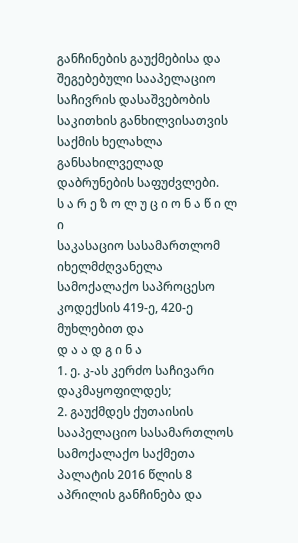განჩინების გაუქმებისა და შეგებებული სააპელაციო საჩივრის დასაშვებობის საკითხის განხილვისათვის საქმის ხელახლა განსახილველად დაბრუნების საფუძვლები.
ს ა რ ე ზ ო ლ უ ც ი ო ნ ა წ ი ლ ი
საკასაციო სასამართლომ იხელმძღვანელა სამოქალაქო საპროცესო კოდექსის 419-ე, 420-ე მუხლებით და
დ ა ა დ გ ი ნ ა
1. ე. კ-ას კერძო საჩივარი დაკმაყოფილდეს;
2. გაუქმდეს ქუთაისის სააპელაციო სასამართლოს სამოქალაქო საქმეთა პალატის 2016 წლის 8 აპრილის განჩინება და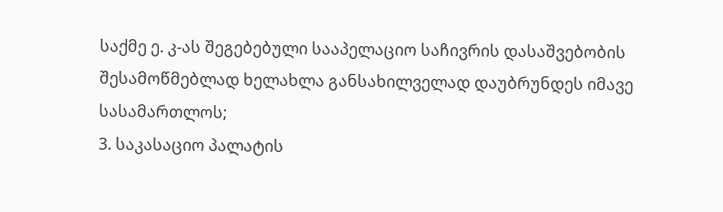საქმე ე. კ-ას შეგებებული სააპელაციო საჩივრის დასაშვებობის შესამოწმებლად ხელახლა განსახილველად დაუბრუნდეს იმავე სასამართლოს;
3. საკასაციო პალატის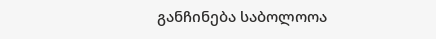განჩინება საბოლოოა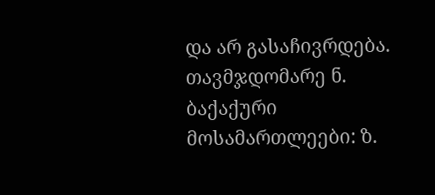და არ გასაჩივრდება.
თავმჯდომარე ნ. ბაქაქური
მოსამართლეები: ზ.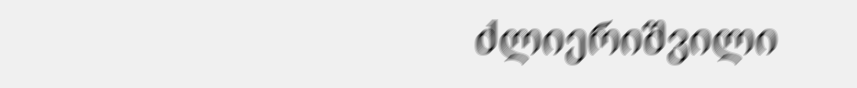ძლიერიშვილი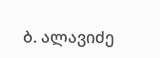ბ. ალავიძე